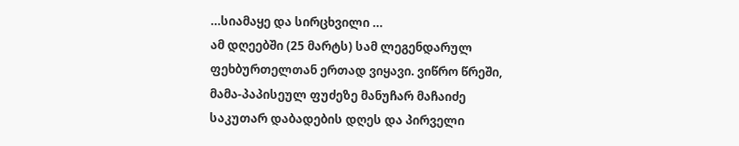…სიამაყე და სირცხვილი …
ამ დღეებში (25 მარტს) სამ ლეგენდარულ ფეხბურთელთან ერთად ვიყავი. ვიწრო წრეში, მამა-პაპისეულ ფუძეზე მანუჩარ მაჩაიძე საკუთარ დაბადების დღეს და პირველი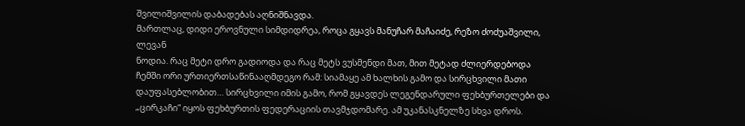შვილიშვილის დაბადებას აღნიშნავდა.
მართლაც, დიდი ეროვნული სიმდიდრეა, როცა გყავს მანუჩარ მაჩაიძე, რეზო ძოძუაშვილი, ლევან
ნოდია. რაც მეტი დრო გადიოდა და რაც მეტს ვუსმენდი მათ, მით მეტად ძლიერდებოდა ჩემში ორი ურთიერთსაწინააღმდეგო რამ: სიამაყე ამ ხალხის გამო და სირცხვილი მათი დაუფასებლობით… სირცხვილი იმის გამო, რომ გყავდეს ლეგენდარული ფეხბურთელები და „ცირკაჩი“ იყოს ფეხბურთის ფედერაციის თავმჯდომარე. ამ უკანასკნელზე სხვა დროს.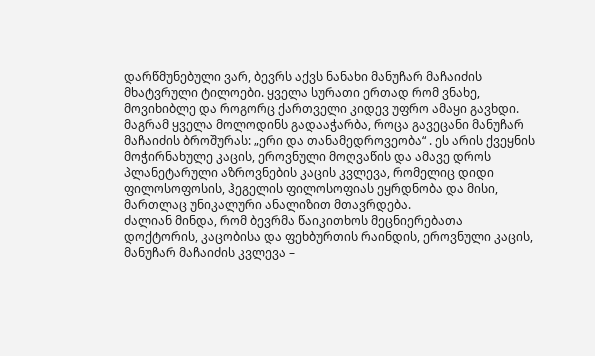დარწმუნებული ვარ, ბევრს აქვს ნანახი მანუჩარ მაჩაიძის მხატვრული ტილოები. ყველა სურათი ერთად რომ ვნახე, მოვიხიბლე და როგორც ქართველი კიდევ უფრო ამაყი გავხდი. მაგრამ ყველა მოლოდინს გადააჭარბა, როცა გავეცანი მანუჩარ მაჩაიძის ბროშურას: „ერი და თანამედროვეობა“ . ეს არის ქვეყნის მოჭირნახულე კაცის, ეროვნული მოღვაწის და ამავე დროს პლანეტარული აზროვნების კაცის კვლევა, რომელიც დიდი ფილოსოფოსის, ჰეგელის ფილოსოფიას ეყრდნობა და მისი, მართლაც უნიკალური ანალიზით მთავრდება.
ძალიან მინდა, რომ ბევრმა წაიკითხოს მეცნიერებათა დოქტორის, კაცობისა და ფეხბურთის რაინდის, ეროვნული კაცის, მანუჩარ მაჩაიძის კვლევა –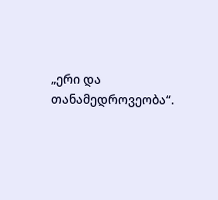„ერი და თანამედროვეობა“.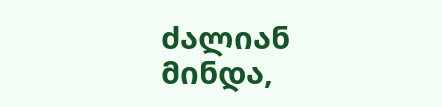ძალიან მინდა,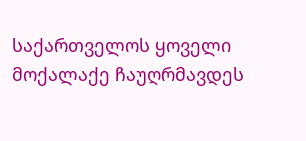საქართველოს ყოველი მოქალაქე ჩაუღრმავდეს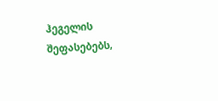ჰეგელის შეფასებებს,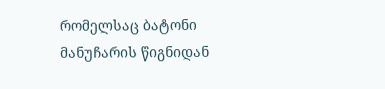რომელსაც ბატონი მანუჩარის წიგნიდან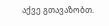აქვე გთავაზობთ.